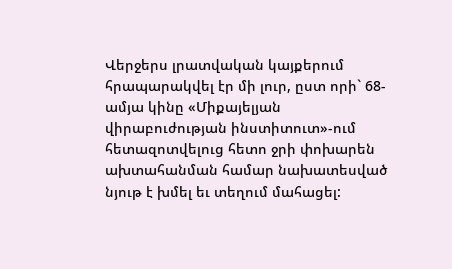Վերջերս լրատվական կայքերում հրապարակվել էր մի լուր, ըստ որի` 68-ամյա կինը «Միքայելյան վիրաբուժության ինստիտուտ»-ում հետազոտվելուց հետո ջրի փոխարեն ախտահանման համար նախատեսված նյութ է խմել եւ տեղում մահացել: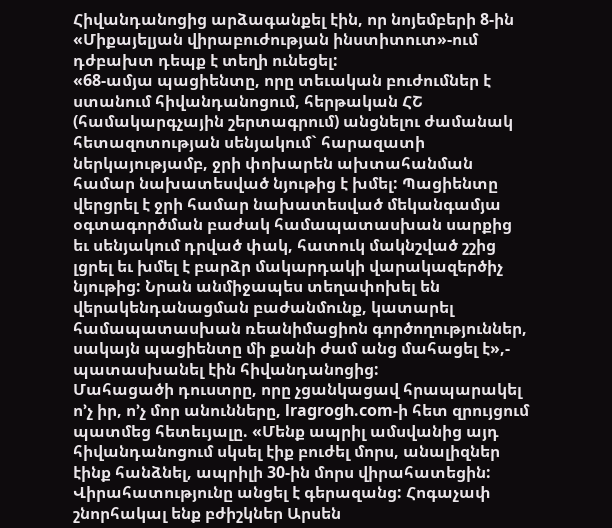Հիվանդանոցից արձագանքել էին, որ նոյեմբերի 8-ին «Միքայելյան վիրաբուժության ինստիտուտ»-ում դժբախտ դեպք է տեղի ունեցել:
«68-ամյա պացիենտը, որը տեւական բուժումներ է ստանում հիվանդանոցում, հերթական ՀՇ (համակարգչային շերտագրում) անցնելու ժամանակ հետազոտության սենյակում` հարազատի ներկայությամբ, ջրի փոխարեն ախտահանման համար նախատեսված նյութից է խմել: Պացիենտը վերցրել է ջրի համար նախատեսված մեկանգամյա օգտագործման բաժակ համապատասխան սարքից եւ սենյակում դրված փակ, հատուկ մակնշված շշից լցրել եւ խմել է բարձր մակարդակի վարակազերծիչ նյութից: Նրան անմիջապես տեղափոխել են վերակենդանացման բաժանմունք, կատարել համապատասխան ռեանիմացիոն գործողություններ, սակայն պացիենտը մի քանի ժամ անց մահացել է»,- պատասխանել էին հիվանդանոցից:
Մահացածի դուստրը, որը չցանկացավ հրապարակել ո’չ իր, ո’չ մոր անունները, lragrogh.com-ի հետ զրույցում պատմեց հետեւյալը. «Մենք ապրիլ ամսվանից այդ հիվանդանոցում սկսել էիք բուժել մորս, անալիզներ էինք հանձնել, ապրիլի 30-ին մորս վիրահատեցին: Վիրահատությունը անցել է գերազանց: Հոգաչափ շնորհակալ ենք բժիշկներ Արսեն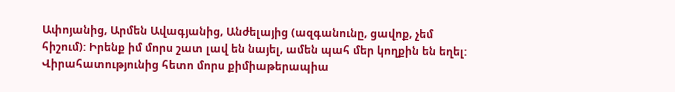Ափոյանից, Արմեն Ավագյանից, Անժելայից (ազգանունը, ցավոք, չեմ հիշում): Իրենք իմ մորս շատ լավ են նայել, ամեն պահ մեր կողքին են եղել: Վիրահատությունից հետո մորս քիմիաթերապիա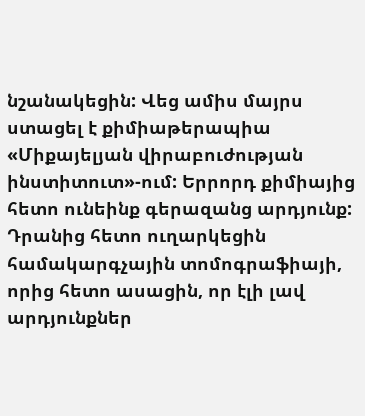նշանակեցին: Վեց ամիս մայրս ստացել է քիմիաթերապիա «Միքայելյան վիրաբուժության ինստիտուտ»-ում: Երրորդ քիմիայից հետո ունեինք գերազանց արդյունք: Դրանից հետո ուղարկեցին համակարգչային տոմոգրաֆիայի, որից հետո ասացին, որ էլի լավ արդյունքներ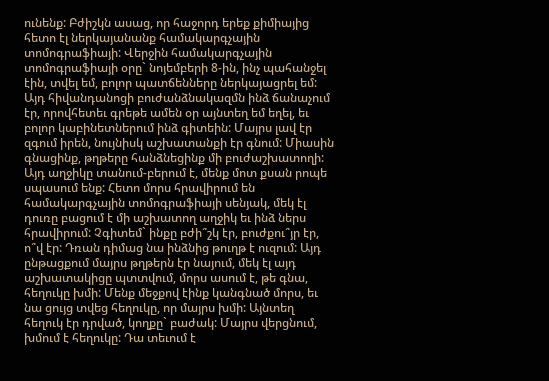ունենք: Բժիշկն ասաց, որ հաջորդ երեք քիմիայից հետո էլ ներկայանանք համակարգչային տոմոգրաֆիայի: Վերջին համակարգչային տոմոգրաֆիայի օրը` նոյեմբերի 8-ին, ինչ պահանջել էին, տվել եմ, բոլոր պատճենները ներկայացրել եմ: Այդ հիվանդանոցի բուժանձնակազմն ինձ ճանաչում էր, որովհետեւ գրեթե ամեն օր այնտեղ եմ եղել, եւ բոլոր կաբինետներում ինձ գիտեին: Մայրս լավ էր զգում իրեն, նույնիսկ աշխատանքի էր գնում: Միասին գնացինք, թղթերը հանձնեցինք մի բուժաշխատողի: Այդ աղջիկը տանում-բերում է, մենք մոտ քսան րոպե սպասում ենք: Հետո մորս հրավիրում են համակարգչային տոմոգրաֆիայի սենյակ, մեկ էլ դուռը բացում է մի աշխատող աղջիկ եւ ինձ ներս հրավիրում: Չգիտեմ` ինքը բժի՞շկ էր, բուժքու՞յր էր, ո՞վ էր: Դռան դիմաց նա ինձնից թուղթ է ուզում: Այդ ընթացքում մայրս թղթերն էր նայում, մեկ էլ այդ աշխատակիցը պտտվում, մորս ասում է, թե գնա, հեղուկը խմի: Մենք մեջքով էինք կանգնած մորս, եւ նա ցույց տվեց հեղուկը, որ մայրս խմի: Այնտեղ հեղուկ էր դրված, կողքը` բաժակ: Մայրս վերցնում, խմում է հեղուկը: Դա տեւում է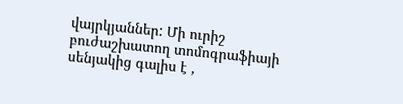վայրկյաններ: Մի ուրիշ բուժաշխատող տոմոգրաֆիայի սենյակից գալիս է ,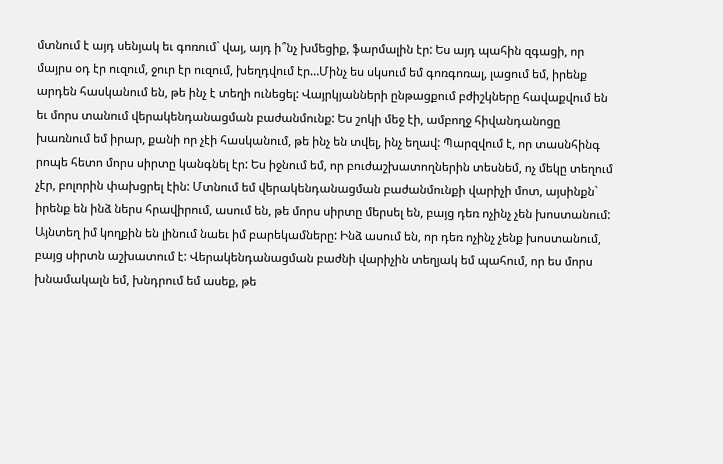մտնում է այդ սենյակ եւ գոռում` վայ, այդ ի՞նչ խմեցիք, ֆարմալին էր: Ես այդ պահին զգացի, որ մայրս օդ էր ուզում, ջուր էր ուզում, խեղդվում էր…Մինչ ես սկսում եմ գոռգոռալ, լացում եմ, իրենք արդեն հասկանում են, թե ինչ է տեղի ունեցել: Վայրկյանների ընթացքում բժիշկները հավաքվում են եւ մորս տանում վերակենդանացման բաժանմունք: Ես շոկի մեջ էի, ամբողջ հիվանդանոցը խառնում եմ իրար, քանի որ չէի հասկանում, թե ինչ են տվել, ինչ եղավ: Պարզվում է, որ տասնհինգ րոպե հետո մորս սիրտը կանգնել էր: Ես իջնում եմ, որ բուժաշխատողներին տեսնեմ, ոչ մեկը տեղում չէր, բոլորին փախցրել էին: Մտնում եմ վերակենդանացման բաժանմունքի վարիչի մոտ, այսինքն` իրենք են ինձ ներս հրավիրում, ասում են, թե մորս սիրտը մերսել են, բայց դեռ ոչինչ չեն խոստանում: Այնտեղ իմ կողքին են լինում նաեւ իմ բարեկամները: Ինձ ասում են, որ դեռ ոչինչ չենք խոստանում, բայց սիրտն աշխատում է: Վերակենդանացման բաժնի վարիչին տեղյակ եմ պահում, որ ես մորս խնամակալն եմ, խնդրում եմ ասեք, թե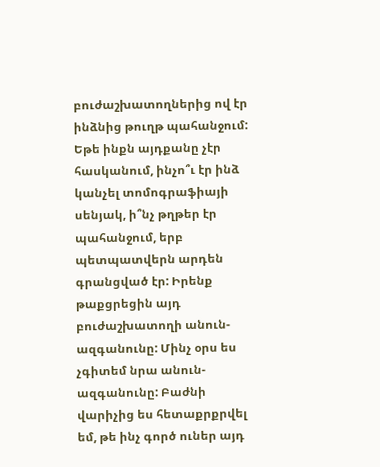բուժաշխատողներից ով էր ինձնից թուղթ պահանջում: Եթե ինքն այդքանը չէր հասկանում, ինչո՞ւ էր ինձ կանչել տոմոգրաֆիայի սենյակ, ի՞նչ թղթեր էր պահանջում, երբ պետպատվերն արդեն գրանցված էր: Իրենք թաքցրեցին այդ բուժաշխատողի անուն-ազգանունը: Մինչ օրս ես չգիտեմ նրա անուն-ազգանունը: Բաժնի վարիչից ես հետաքրքրվել եմ, թե ինչ գործ ուներ այդ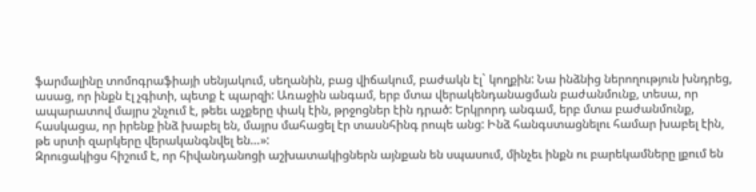ֆարմալինը տոմոգրաֆիայի սենյակում, սեղանին, բաց վիճակում, բաժակն էլ` կողքին: Նա ինձնից ներողություն խնդրեց, ասաց, որ ինքն էլ չգիտի, պետք է պարզի: Առաջին անգամ, երբ մտա վերակենդանացման բաժանմունք, տեսա, որ ապարատով մայրս շնչում է, թեեւ աչքերը փակ էին, թրջոցներ էին դրած: Երկրորդ անգամ, երբ մտա բաժանմունք, հասկացա, որ իրենք ինձ խաբել են, մայրս մահացել էր տասնհինգ րոպե անց: Ինձ հանգստացնելու համար խաբել էին, թե սրտի զարկերը վերականգնվել են…»:
Զրուցակիցս հիշում է, որ հիվանդանոցի աշխատակիցներն այնքան են սպասում, մինչեւ ինքն ու բարեկամները լքում են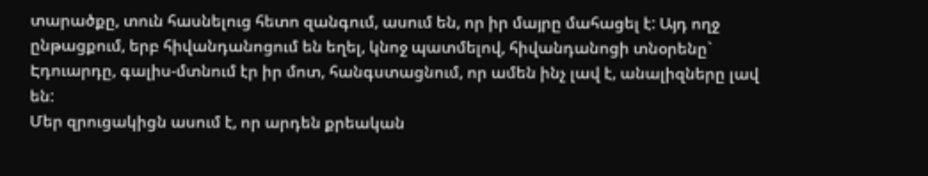տարածքը, տուն հասնելուց հետո զանգում, ասում են, որ իր մայրը մահացել է: Այդ ողջ ընթացքում, երբ հիվանդանոցում են եղել, կնոջ պատմելով, հիվանդանոցի տնօրենը` Էդուարդը, գալիս-մտնում էր իր մոտ, հանգստացնում, որ ամեն ինչ լավ է, անալիզները լավ են:
Մեր զրուցակիցն ասում է, որ արդեն քրեական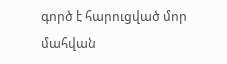գործ է հարուցված մոր մահվան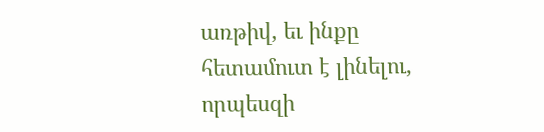առթիվ, եւ ինքը հետամուտ է լինելու, որպեսզի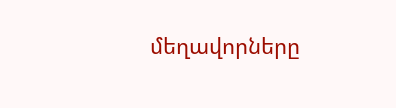մեղավորները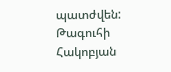պատժվեն:
Թագուհի Հակոբյան